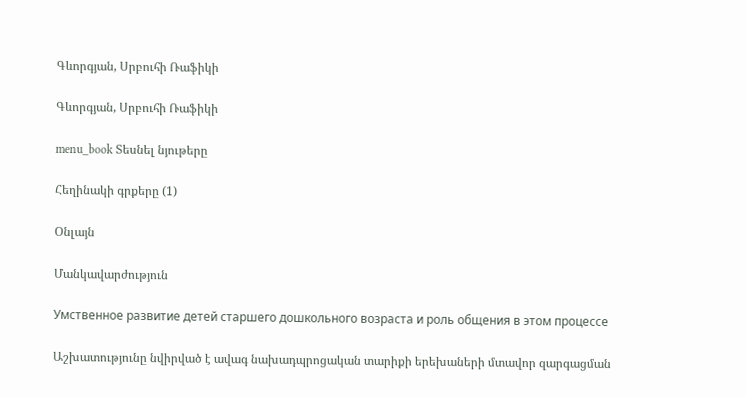Գևորգյան, Սրբուհի Ռաֆիկի

Գևորգյան, Սրբուհի Ռաֆիկի

menu_book Տեսնել նյութերը

Հեղինակի գրքերը (1)

Օնլայն

Մանկավարժություն

Умственное развитие детей старшего дошкольного возраста и роль общения в этом процессе

Աշխատությունը նվիրված է ավագ նախադպրոցական տարիքի երեխաների մտավոր զարգացման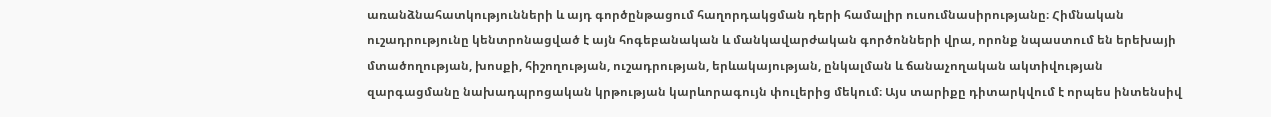առանձնահատկությունների և այդ գործընթացում հաղորդակցման դերի համալիր ուսումնասիրությանը։ Հիմնական ուշադրությունը կենտրոնացված է այն հոգեբանական և մանկավարժական գործոնների վրա, որոնք նպաստում են երեխայի մտածողության, խոսքի, հիշողության, ուշադրության, երևակայության, ընկալման և ճանաչողական ակտիվության զարգացմանը նախադպրոցական կրթության կարևորագույն փուլերից մեկում։ Այս տարիքը դիտարկվում է որպես ինտենսիվ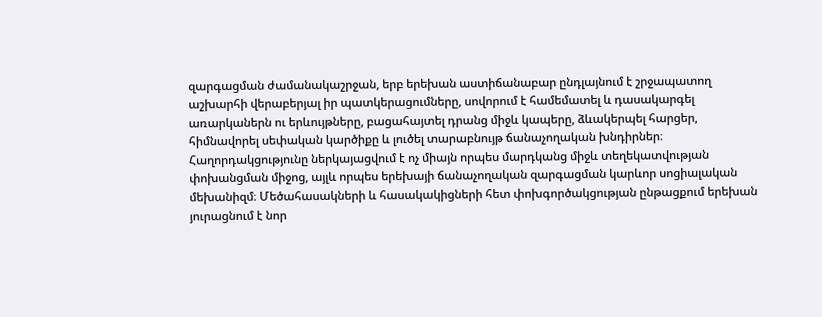զարգացման ժամանակաշրջան, երբ երեխան աստիճանաբար ընդլայնում է շրջապատող աշխարհի վերաբերյալ իր պատկերացումները, սովորում է համեմատել և դասակարգել առարկաներն ու երևույթները, բացահայտել դրանց միջև կապերը, ձևակերպել հարցեր, հիմնավորել սեփական կարծիքը և լուծել տարաբնույթ ճանաչողական խնդիրներ։ Հաղորդակցությունը ներկայացվում է ոչ միայն որպես մարդկանց միջև տեղեկատվության փոխանցման միջոց, այլև որպես երեխայի ճանաչողական զարգացման կարևոր սոցիալական մեխանիզմ։ Մեծահասակների և հասակակիցների հետ փոխգործակցության ընթացքում երեխան յուրացնում է նոր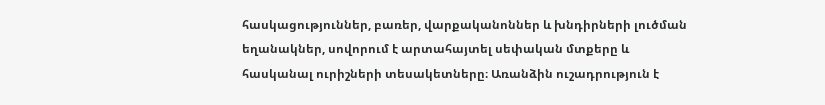հասկացություններ, բառեր, վարքականոններ և խնդիրների լուծման եղանակներ, սովորում է արտահայտել սեփական մտքերը և հասկանալ ուրիշների տեսակետները։ Առանձին ուշադրություն է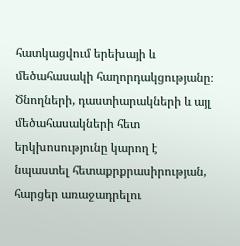հատկացվում երեխայի և մեծահասակի հաղորդակցությանը։ Ծնողների, դաստիարակների և այլ մեծահասակների հետ երկխոսությունը կարող է նպաստել հետաքրքրասիրության, հարցեր առաջադրելու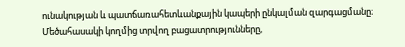ունակության և պատճառահետևանքային կապերի ընկալման զարգացմանը։ Մեծահասակի կողմից տրվող բացատրությունները,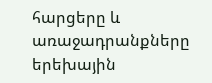հարցերը և առաջադրանքները երեխային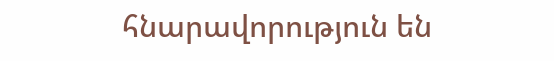հնարավորություն են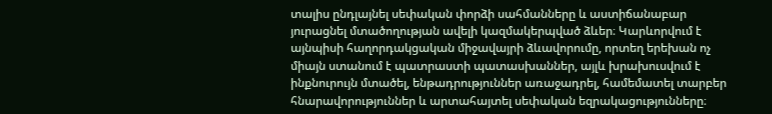տալիս ընդլայնել սեփական փորձի սահմանները և աստիճանաբար յուրացնել մտածողության ավելի կազմակերպված ձևեր։ Կարևորվում է այնպիսի հաղորդակցական միջավայրի ձևավորումը, որտեղ երեխան ոչ միայն ստանում է պատրաստի պատասխաններ, այլև խրախուսվում է ինքնուրույն մտածել, ենթադրություններ առաջադրել, համեմատել տարբեր հնարավորություններ և արտահայտել սեփական եզրակացությունները։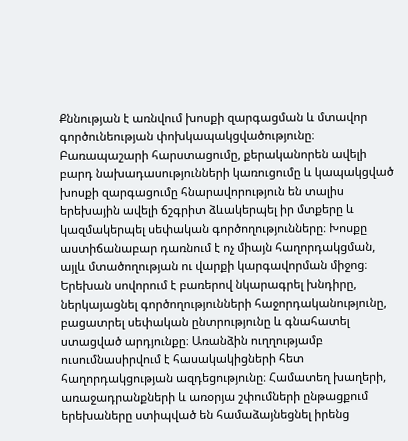Քննության է առնվում խոսքի զարգացման և մտավոր գործունեության փոխկապակցվածությունը։ Բառապաշարի հարստացումը, քերականորեն ավելի բարդ նախադասությունների կառուցումը և կապակցված խոսքի զարգացումը հնարավորություն են տալիս երեխային ավելի ճշգրիտ ձևակերպել իր մտքերը և կազմակերպել սեփական գործողությունները։ Խոսքը աստիճանաբար դառնում է ոչ միայն հաղորդակցման, այլև մտածողության ու վարքի կարգավորման միջոց։ Երեխան սովորում է բառերով նկարագրել խնդիրը, ներկայացնել գործողությունների հաջորդականությունը, բացատրել սեփական ընտրությունը և գնահատել ստացված արդյունքը։ Առանձին ուղղությամբ ուսումնասիրվում է հասակակիցների հետ հաղորդակցության ազդեցությունը։ Համատեղ խաղերի, առաջադրանքների և առօրյա շփումների ընթացքում երեխաները ստիպված են համաձայնեցնել իրենց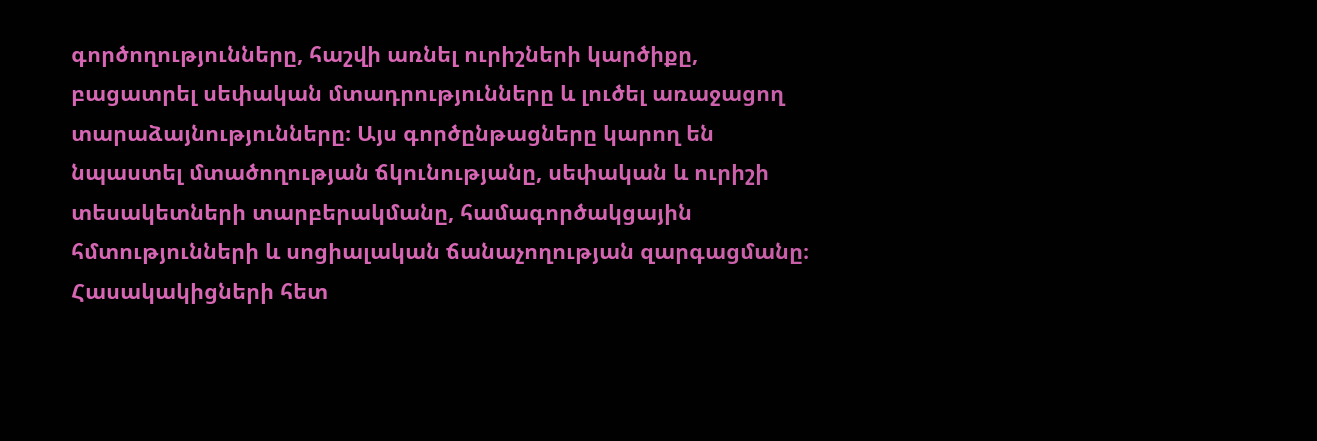գործողությունները, հաշվի առնել ուրիշների կարծիքը, բացատրել սեփական մտադրությունները և լուծել առաջացող տարաձայնությունները։ Այս գործընթացները կարող են նպաստել մտածողության ճկունությանը, սեփական և ուրիշի տեսակետների տարբերակմանը, համագործակցային հմտությունների և սոցիալական ճանաչողության զարգացմանը։ Հասակակիցների հետ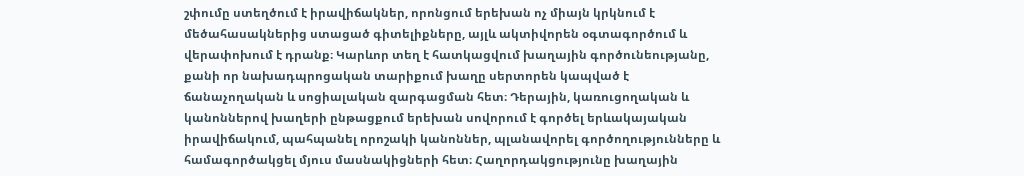շփումը ստեղծում է իրավիճակներ, որոնցում երեխան ոչ միայն կրկնում է մեծահասակներից ստացած գիտելիքները, այլև ակտիվորեն օգտագործում և վերափոխում է դրանք։ Կարևոր տեղ է հատկացվում խաղային գործունեությանը, քանի որ նախադպրոցական տարիքում խաղը սերտորեն կապված է ճանաչողական և սոցիալական զարգացման հետ։ Դերային, կառուցողական և կանոններով խաղերի ընթացքում երեխան սովորում է գործել երևակայական իրավիճակում, պահպանել որոշակի կանոններ, պլանավորել գործողությունները և համագործակցել մյուս մասնակիցների հետ։ Հաղորդակցությունը խաղային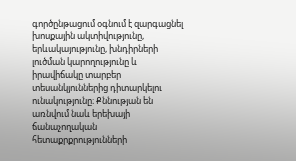գործընթացում օգնում է զարգացնել խոսքային ակտիվությունը, երևակայությունը, խնդիրների լուծման կարողությունը և իրավիճակը տարբեր տեսանկյուններից դիտարկելու ունակությունը։ Քննության են առնվում նաև երեխայի ճանաչողական հետաքրքրությունների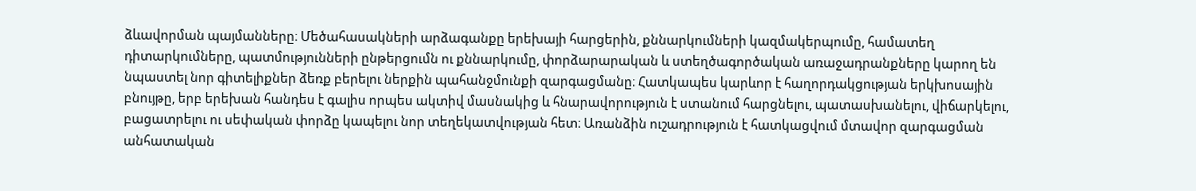ձևավորման պայմանները։ Մեծահասակների արձագանքը երեխայի հարցերին, քննարկումների կազմակերպումը, համատեղ դիտարկումները, պատմությունների ընթերցումն ու քննարկումը, փորձարարական և ստեղծագործական առաջադրանքները կարող են նպաստել նոր գիտելիքներ ձեռք բերելու ներքին պահանջմունքի զարգացմանը։ Հատկապես կարևոր է հաղորդակցության երկխոսային բնույթը, երբ երեխան հանդես է գալիս որպես ակտիվ մասնակից և հնարավորություն է ստանում հարցնելու, պատասխանելու, վիճարկելու, բացատրելու ու սեփական փորձը կապելու նոր տեղեկատվության հետ։ Առանձին ուշադրություն է հատկացվում մտավոր զարգացման անհատական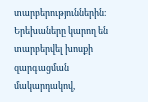տարբերություններին։ Երեխաները կարող են տարբերվել խոսքի զարգացման մակարդակով,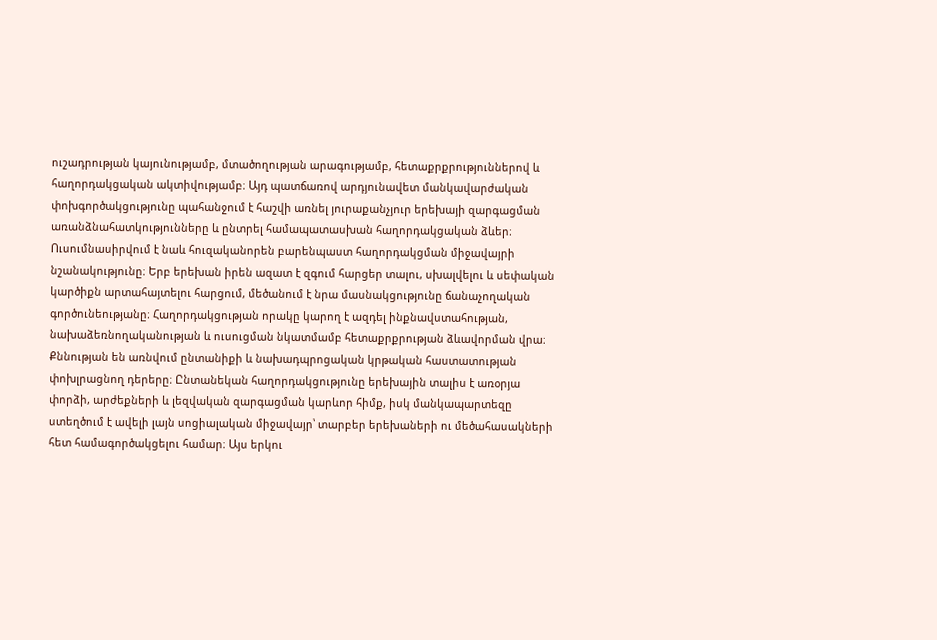ուշադրության կայունությամբ, մտածողության արագությամբ, հետաքրքրություններով և հաղորդակցական ակտիվությամբ։ Այդ պատճառով արդյունավետ մանկավարժական փոխգործակցությունը պահանջում է հաշվի առնել յուրաքանչյուր երեխայի զարգացման առանձնահատկությունները և ընտրել համապատասխան հաղորդակցական ձևեր։ Ուսումնասիրվում է նաև հուզականորեն բարենպաստ հաղորդակցման միջավայրի նշանակությունը։ Երբ երեխան իրեն ազատ է զգում հարցեր տալու, սխալվելու և սեփական կարծիքն արտահայտելու հարցում, մեծանում է նրա մասնակցությունը ճանաչողական գործունեությանը։ Հաղորդակցության որակը կարող է ազդել ինքնավստահության, նախաձեռնողականության և ուսուցման նկատմամբ հետաքրքրության ձևավորման վրա։ Քննության են առնվում ընտանիքի և նախադպրոցական կրթական հաստատության փոխլրացնող դերերը։ Ընտանեկան հաղորդակցությունը երեխային տալիս է առօրյա փորձի, արժեքների և լեզվական զարգացման կարևոր հիմք, իսկ մանկապարտեզը ստեղծում է ավելի լայն սոցիալական միջավայր՝ տարբեր երեխաների ու մեծահասակների հետ համագործակցելու համար։ Այս երկու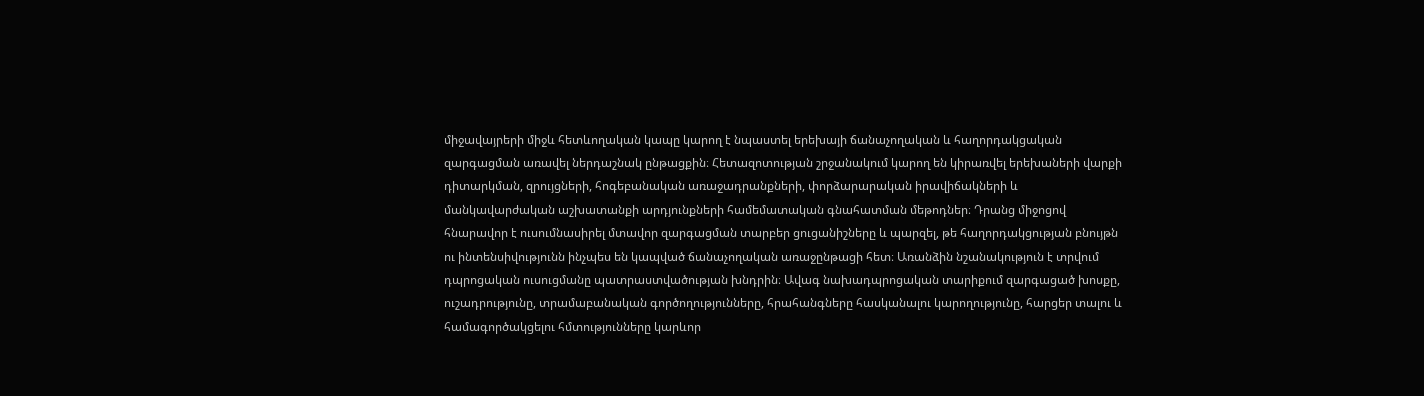միջավայրերի միջև հետևողական կապը կարող է նպաստել երեխայի ճանաչողական և հաղորդակցական զարգացման առավել ներդաշնակ ընթացքին։ Հետազոտության շրջանակում կարող են կիրառվել երեխաների վարքի դիտարկման, զրույցների, հոգեբանական առաջադրանքների, փորձարարական իրավիճակների և մանկավարժական աշխատանքի արդյունքների համեմատական գնահատման մեթոդներ։ Դրանց միջոցով հնարավոր է ուսումնասիրել մտավոր զարգացման տարբեր ցուցանիշները և պարզել, թե հաղորդակցության բնույթն ու ինտենսիվությունն ինչպես են կապված ճանաչողական առաջընթացի հետ։ Առանձին նշանակություն է տրվում դպրոցական ուսուցմանը պատրաստվածության խնդրին։ Ավագ նախադպրոցական տարիքում զարգացած խոսքը, ուշադրությունը, տրամաբանական գործողությունները, հրահանգները հասկանալու կարողությունը, հարցեր տալու և համագործակցելու հմտությունները կարևոր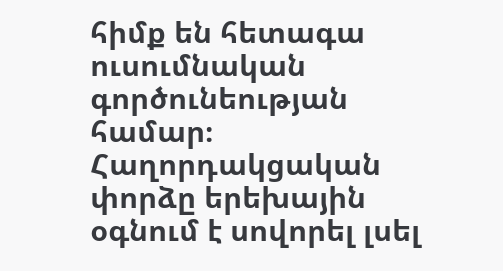հիմք են հետագա ուսումնական գործունեության համար։ Հաղորդակցական փորձը երեխային օգնում է սովորել լսել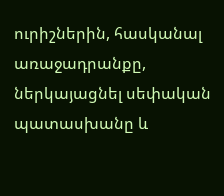ուրիշներին, հասկանալ առաջադրանքը, ներկայացնել սեփական պատասխանը և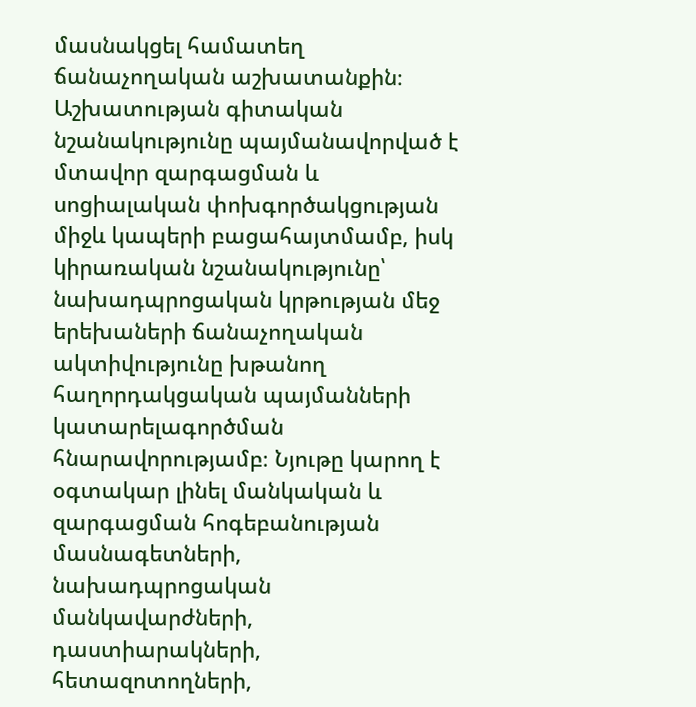մասնակցել համատեղ ճանաչողական աշխատանքին։ Աշխատության գիտական նշանակությունը պայմանավորված է մտավոր զարգացման և սոցիալական փոխգործակցության միջև կապերի բացահայտմամբ, իսկ կիրառական նշանակությունը՝ նախադպրոցական կրթության մեջ երեխաների ճանաչողական ակտիվությունը խթանող հաղորդակցական պայմանների կատարելագործման հնարավորությամբ։ Նյութը կարող է օգտակար լինել մանկական և զարգացման հոգեբանության մասնագետների, նախադպրոցական մանկավարժների, դաստիարակների, հետազոտողների,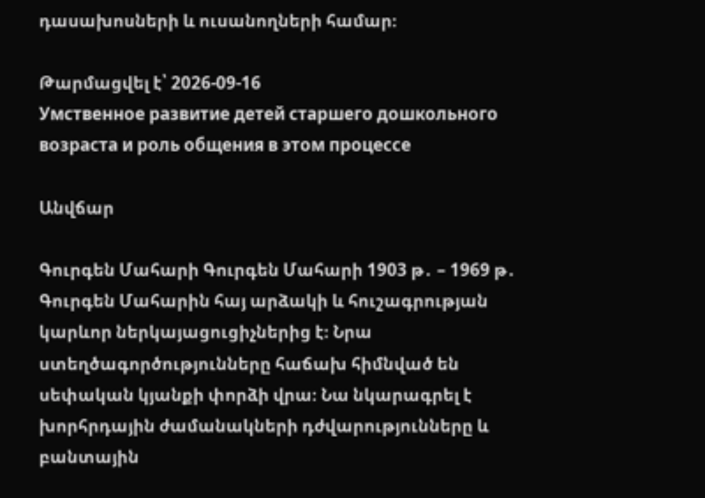դասախոսների և ուսանողների համար։

Թարմացվել է՝ 2026-09-16
Умственное развитие детей старшего дошкольного возраста и роль общения в этом процессе

Անվճար

Գուրգեն Մահարի Գուրգեն Մահարի 1903 թ․ – 1969 թ․ Գուրգեն Մահարին հայ արձակի և հուշագրության կարևոր ներկայացուցիչներից է։ Նրա ստեղծագործությունները հաճախ հիմնված են սեփական կյանքի փորձի վրա։ Նա նկարագրել է խորհրդային ժամանակների դժվարությունները և բանտային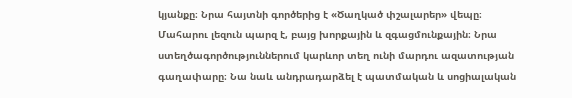կյանքը։ Նրա հայտնի գործերից է «Ծաղկած փշալարեր» վեպը։ Մահարու լեզուն պարզ է, բայց խորքային և զգացմունքային։ Նրա ստեղծագործություններում կարևոր տեղ ունի մարդու ազատության գաղափարը։ Նա նաև անդրադարձել է պատմական և սոցիալական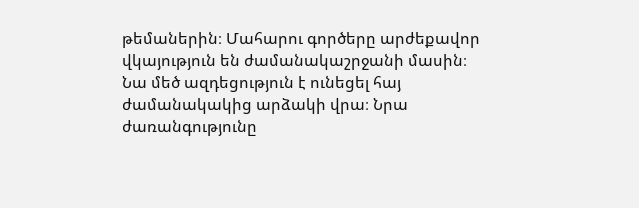թեմաներին։ Մահարու գործերը արժեքավոր վկայություն են ժամանակաշրջանի մասին։ Նա մեծ ազդեցություն է ունեցել հայ ժամանակակից արձակի վրա։ Նրա ժառանգությունը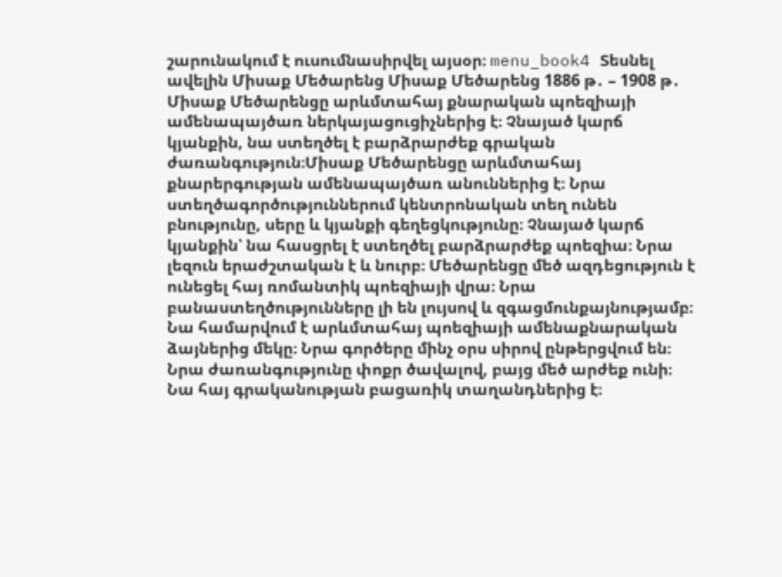շարունակում է ուսումնասիրվել այսօր։ menu_book4 Տեսնել ավելին Միսաք Մեծարենց Միսաք Մեծարենց 1886 թ․ – 1908 թ․ Միսաք Մեծարենցը արևմտահայ քնարական պոեզիայի ամենապայծառ ներկայացուցիչներից է։ Չնայած կարճ կյանքին, նա ստեղծել է բարձրարժեք գրական ժառանգություն։Միսաք Մեծարենցը արևմտահայ քնարերգության ամենապայծառ անուններից է։ Նրա ստեղծագործություններում կենտրոնական տեղ ունեն բնությունը, սերը և կյանքի գեղեցկությունը։ Չնայած կարճ կյանքին՝ նա հասցրել է ստեղծել բարձրարժեք պոեզիա։ Նրա լեզուն երաժշտական է և նուրբ։ Մեծարենցը մեծ ազդեցություն է ունեցել հայ ռոմանտիկ պոեզիայի վրա։ Նրա բանաստեղծությունները լի են լույսով և զգացմունքայնությամբ։ Նա համարվում է արևմտահայ պոեզիայի ամենաքնարական ձայներից մեկը։ Նրա գործերը մինչ օրս սիրով ընթերցվում են։ Նրա ժառանգությունը փոքր ծավալով, բայց մեծ արժեք ունի։ Նա հայ գրականության բացառիկ տաղանդներից է։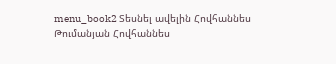menu_book2 Տեսնել ավելին Հովհաննես Թումանյան Հովհաննես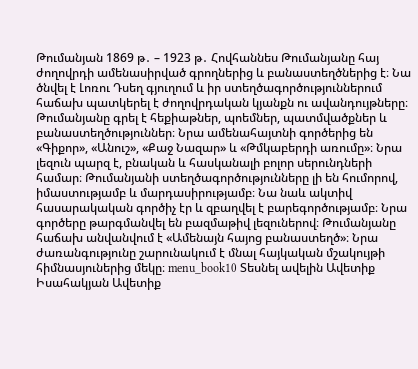Թումանյան 1869 թ․ – 1923 թ․ Հովհաննես Թումանյանը հայ ժողովրդի ամենասիրված գրողներից և բանաստեղծներից է։ Նա ծնվել է Լոռու Դսեղ գյուղում և իր ստեղծագործություններում հաճախ պատկերել է ժողովրդական կյանքն ու ավանդույթները։ Թումանյանը գրել է հեքիաթներ, պոեմներ, պատմվածքներ և բանաստեղծություններ։ Նրա ամենահայտնի գործերից են «Գիքոր», «Անուշ», «Քաջ Նազար» և «Թմկաբերդի առումը»։ Նրա լեզուն պարզ է, բնական և հասկանալի բոլոր սերունդների համար։ Թումանյանի ստեղծագործությունները լի են հումորով, իմաստությամբ և մարդասիրությամբ։ Նա նաև ակտիվ հասարակական գործիչ էր և զբաղվել է բարեգործությամբ։ Նրա գործերը թարգմանվել են բազմաթիվ լեզուներով։ Թումանյանը հաճախ անվանվում է «Ամենայն հայոց բանաստեղծ»։ Նրա ժառանգությունը շարունակում է մնալ հայկական մշակույթի հիմնասյուներից մեկը։ menu_book10 Տեսնել ավելին Ավետիք Իսահակյան Ավետիք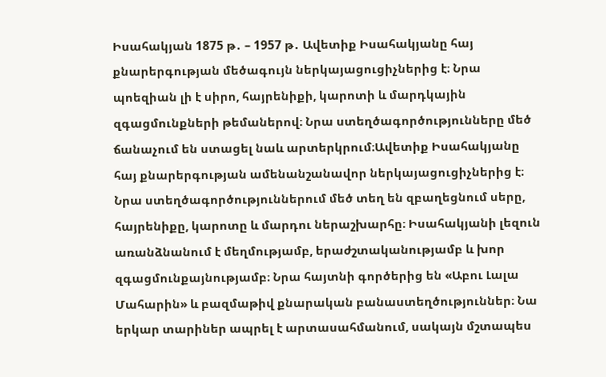Իսահակյան 1875 թ․ – 1957 թ․ Ավետիք Իսահակյանը հայ քնարերգության մեծագույն ներկայացուցիչներից է։ Նրա պոեզիան լի է սիրո, հայրենիքի, կարոտի և մարդկային զգացմունքների թեմաներով։ Նրա ստեղծագործությունները մեծ ճանաչում են ստացել նաև արտերկրում։Ավետիք Իսահակյանը հայ քնարերգության ամենանշանավոր ներկայացուցիչներից է։ Նրա ստեղծագործություններում մեծ տեղ են զբաղեցնում սերը, հայրենիքը, կարոտը և մարդու ներաշխարհը։ Իսահակյանի լեզուն առանձնանում է մեղմությամբ, երաժշտականությամբ և խոր զգացմունքայնությամբ։ Նրա հայտնի գործերից են «Աբու Լալա Մահարին» և բազմաթիվ քնարական բանաստեղծություններ։ Նա երկար տարիներ ապրել է արտասահմանում, սակայն մշտապես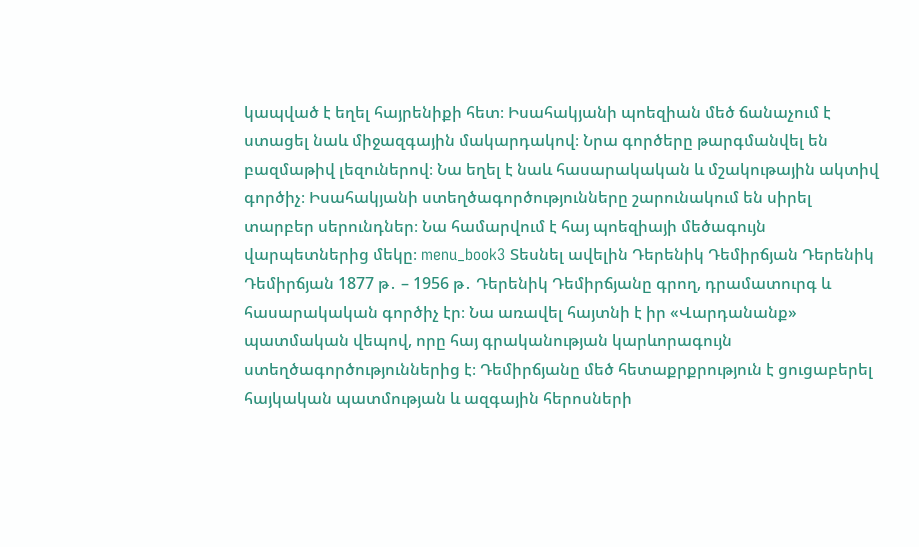կապված է եղել հայրենիքի հետ։ Իսահակյանի պոեզիան մեծ ճանաչում է ստացել նաև միջազգային մակարդակով։ Նրա գործերը թարգմանվել են բազմաթիվ լեզուներով։ Նա եղել է նաև հասարակական և մշակութային ակտիվ գործիչ։ Իսահակյանի ստեղծագործությունները շարունակում են սիրել տարբեր սերունդներ։ Նա համարվում է հայ պոեզիայի մեծագույն վարպետներից մեկը։ menu_book3 Տեսնել ավելին Դերենիկ Դեմիրճյան Դերենիկ Դեմիրճյան 1877 թ․ – 1956 թ․ Դերենիկ Դեմիրճյանը գրող, դրամատուրգ և հասարակական գործիչ էր։ Նա առավել հայտնի է իր «Վարդանանք» պատմական վեպով, որը հայ գրականության կարևորագույն ստեղծագործություններից է։ Դեմիրճյանը մեծ հետաքրքրություն է ցուցաբերել հայկական պատմության և ազգային հերոսների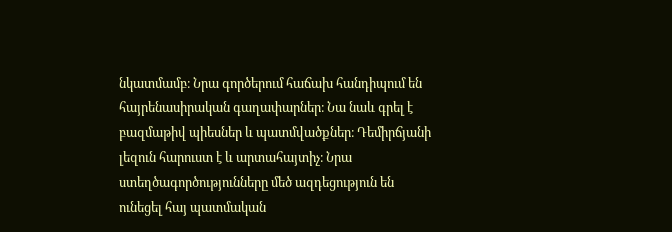նկատմամբ։ Նրա գործերում հաճախ հանդիպում են հայրենասիրական գաղափարներ։ Նա նաև գրել է բազմաթիվ պիեսներ և պատմվածքներ։ Դեմիրճյանի լեզուն հարուստ է և արտահայտիչ։ Նրա ստեղծագործությունները մեծ ազդեցություն են ունեցել հայ պատմական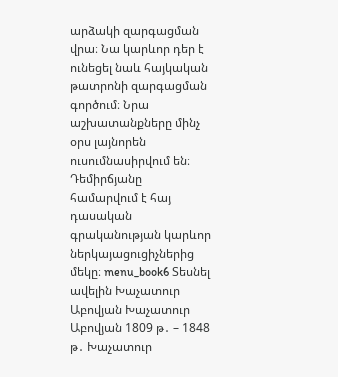արձակի զարգացման վրա։ Նա կարևոր դեր է ունեցել նաև հայկական թատրոնի զարգացման գործում։ Նրա աշխատանքները մինչ օրս լայնորեն ուսումնասիրվում են։ Դեմիրճյանը համարվում է հայ դասական գրականության կարևոր ներկայացուցիչներից մեկը։ menu_book6 Տեսնել ավելին Խաչատուր Աբովյան Խաչատուր Աբովյան 1809 թ․ – 1848 թ․ Խաչատուր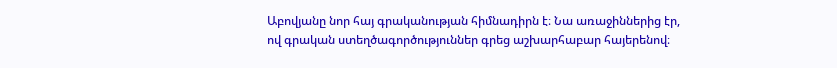Աբովյանը նոր հայ գրականության հիմնադիրն է։ Նա առաջիններից էր, ով գրական ստեղծագործություններ գրեց աշխարհաբար հայերենով։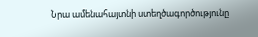Նրա ամենահայտնի ստեղծագործությունը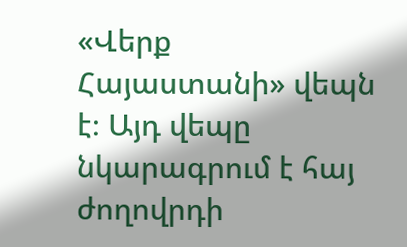«Վերք Հայաստանի» վեպն է։ Այդ վեպը նկարագրում է հայ ժողովրդի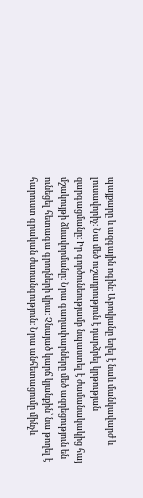պայքարը և ազգային ոգին։ Աբովյանը եղել է նաև մանկավարժ և լուսավորիչ։ Նա մեծ ուշադրություն է դարձրել կրթության զարգացմանը։ Իր գործունեությամբ նպաստել է ժամանակակից հայ մշակույթի ձևավորմանը։ Նրա գաղափարները մեծ ազդեցություն են ունեցել հետագա գրողների վրա։ Չնայած կարճ կյանքին՝ նա թողել է հարուստ գրական ժառանգություն։ Նրա անհետացումը մինչև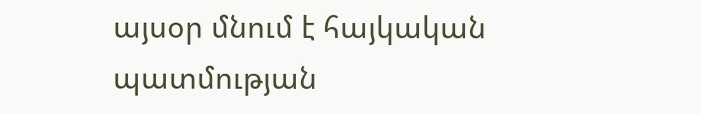այսօր մնում է հայկական պատմության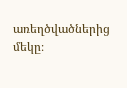առեղծվածներից մեկը։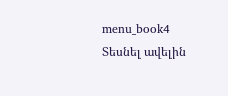menu_book4 Տեսնել ավելին